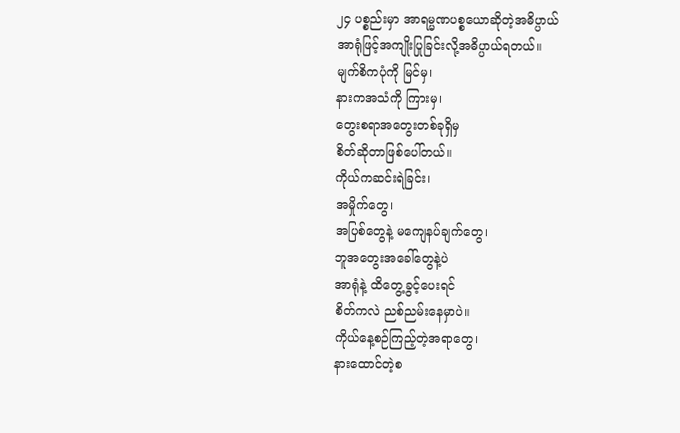၂၄ ပစ္စည်းမှာ အာရမ္မဏပစ္စယောဆိုတဲ့အဓိပ္ပာယ်
အာရုံဖြင့်အကျိုးပြုခြင်းလို့အဓိပ္ပာယ်ရတယ်။
မျက်စိကပုံကို မြင်မှ၊
နားကအသံကို ကြားမှ၊
တွေးစရာအတွေးတစ်ခုရှိမှ
စိတ်ဆိုတာဖြစ်ပေါ်တယ်။
ကိုယ်ကဆင်းရဲခြင်း၊
အမှိုက်တွေ၊
အပြစ်တွေနဲ့ မကျေနပ်ချက်တွေ၊
ဘူအတွေးအခေါ်တွေနဲ့ပဲ
အာရုံနဲ့ ထိတွေ့ခွင့်ပေးရင်
စိတ်ကလဲ ညစ်ညမ်းနေမှာပဲ။
ကိုယ်နေ့စဉ်ကြည့်တဲ့အရာတွေ၊
နားထောင်တဲ့စ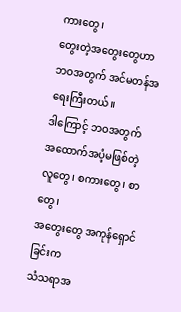ကားတွေ၊
တွေးတဲ့အတွေးတွေဟာ
ဘဝအတွက် အင်မတန်အရေးကြီးတယ်။
ဒါကြောင့် ဘဝအတွက်
အထောက်အပံ့မဖြစ်တဲ့
လူတွေ၊ စကားတွေ၊ စာတွေ၊
အတွေးတွေ အကုန်ရှောင်ခြင်းက
သံသရာအ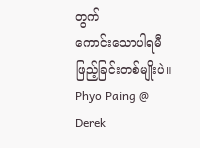တွက်
ကောင်းသောပါရမီဖြည့်ခြင်းတစ်မျိုးပဲ။
Phyo Paing @ Derek